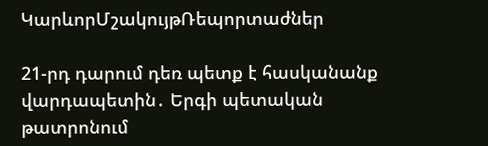ԿարևորՄշակույթՌեպորտաժներ

21-րդ դարում դեռ պետք է հասկանանք  վարդապետին․ Երգի պետական թատրոնում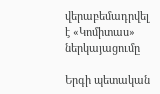վերաբեմադրվել է «Կոմիտաս» ներկայացումը

Երգի պետական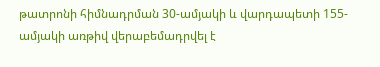թատրոնի հիմնադրման 30-ամյակի և վարդապետի 155-ամյակի առթիվ վերաբեմադրվել է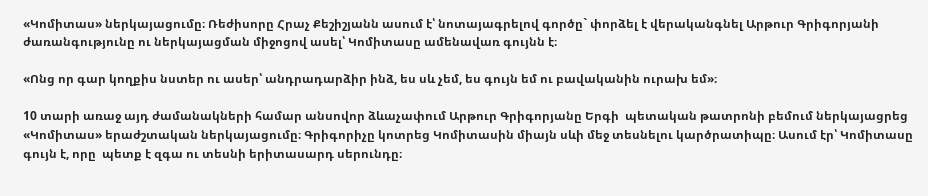«Կոմիտաս» ներկայացումը։ Ռեժիսորը Հրաչ Քեշիշյանն ասում է՝ նոտայագրելով գործը` փորձել է վերականգնել Արթուր Գրիգորյանի ժառանգությունը ու ներկայացման միջոցով ասել՝ Կոմիտասը ամենավառ գույնն է։

«Ոնց որ գար կողքիս նստեր ու ասեր՝ անդրադարձիր ինձ, ես սև չեմ, ես գույն եմ ու բավականին ուրախ եմ»։

10 տարի առաջ այդ ժամանակների համար անսովոր ձևաչափում Արթուր Գրիգորյանը Երգի  պետական թատրոնի բեմում ներկայացրեց «Կոմիտաս» երաժշտական ներկայացումը։ Գրիգորիչը կոտրեց Կոմիտասին միայն սևի մեջ տեսնելու կարծրատիպը։ Ասում էր՝ Կոմիտասը գույն է, որը  պետք է զգա ու տեսնի երիտասարդ սերունդը։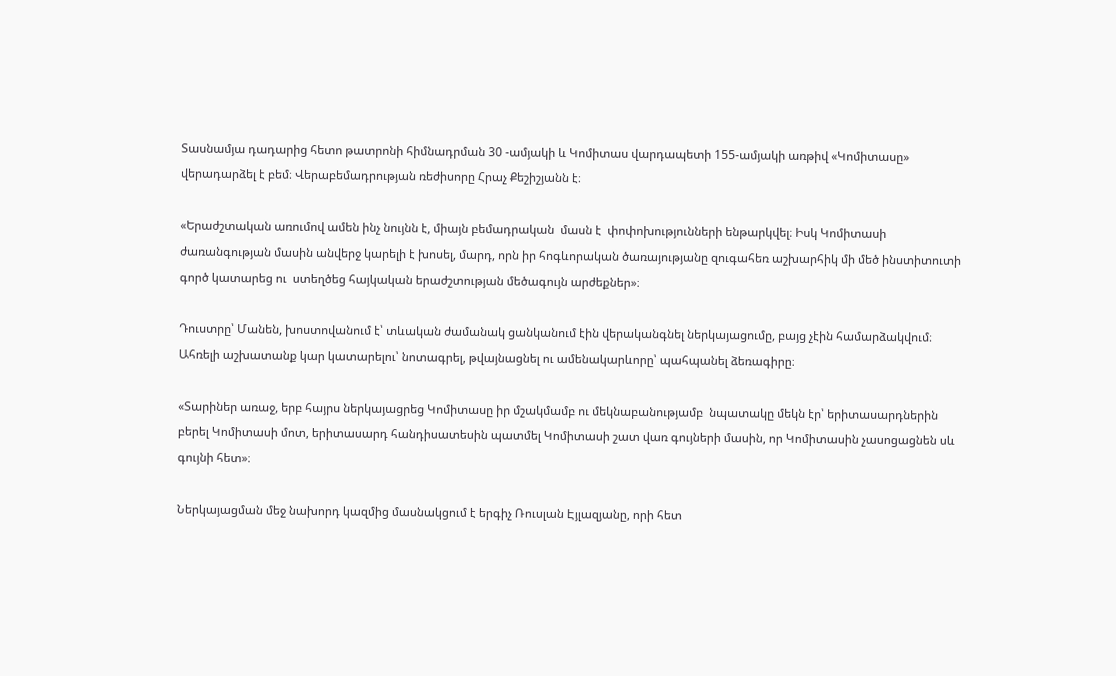Տասնամյա դադարից հետո թատրոնի հիմնադրման 30 -ամյակի և Կոմիտաս վարդապետի 155-ամյակի առթիվ «Կոմիտասը» վերադարձել է բեմ։ Վերաբեմադրության ռեժիսորը Հրաչ Քեշիշյանն է։

«Երաժշտական առումով ամեն ինչ նույնն է, միայն բեմադրական  մասն է  փոփոխությունների ենթարկվել։ Իսկ Կոմիտասի ժառանգության մասին անվերջ կարելի է խոսել, մարդ, որն իր հոգևորական ծառայությանը զուգահեռ աշխարհիկ մի մեծ ինստիտուտի գործ կատարեց ու  ստեղծեց հայկական երաժշտության մեծագույն արժեքներ»։

Դուստրը՝ Մանեն, խոստովանում է՝ տևական ժամանակ ցանկանում էին վերականգնել ներկայացումը, բայց չէին համարձակվում։ Ահռելի աշխատանք կար կատարելու՝ նոտագրել, թվայնացնել ու ամենակարևորը՝ պահպանել ձեռագիրը։

«Տարիներ առաջ, երբ հայրս ներկայացրեց Կոմիտասը իր մշակմամբ ու մեկնաբանությամբ  նպատակը մեկն էր՝ երիտասարդներին բերել Կոմիտասի մոտ, երիտասարդ հանդիսատեսին պատմել Կոմիտասի շատ վառ գույների մասին, որ Կոմիտասին չասոցացնեն սև գույնի հետ»։

Ներկայացման մեջ նախորդ կազմից մասնակցում է երգիչ Ռուսլան Էյլազյանը, որի հետ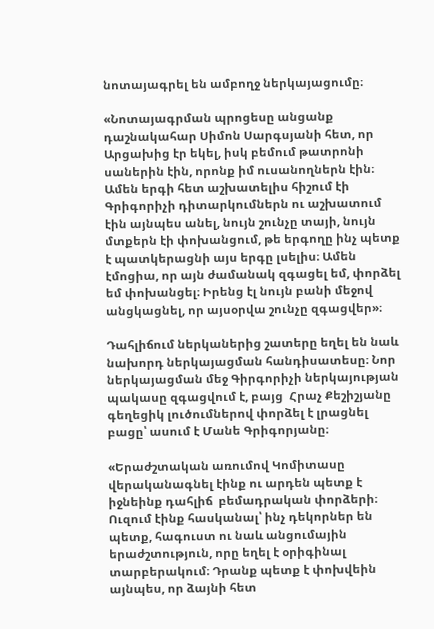նոտայագրել են ամբողջ ներկայացումը։

«Նոտայագրման պրոցեսը անցանք  դաշնակահար Սիմոն Սարգսյանի հետ, որ Արցախից էր եկել, իսկ բեմում թատրոնի սաներին էին, որոնք իմ ուսանողներն էին։ Ամեն երգի հետ աշխատելիս հիշում էի Գրիգորիչի դիտարկումներն ու աշխատում էին այնպես անել, նույն շունչը տայի, նույն մտքերն էի փոխանցում, թե երգողը ինչ պետք է պատկերացնի այս երգը լսելիս։ Ամեն էմոցիա, որ այն ժամանակ զգացել եմ, փորձել եմ փոխանցել։ Իրենց էլ նույն բանի մեջով անցկացնել, որ այսօրվա շունչը զգացվեր»։

Դահլիճում ներկաներից շատերը եղել են նաև նախորդ ներկայացման հանդիսատեսը։ Նոր ներկայացման մեջ Գիրգորիչի ներկայության պակասը զգացվում է, բայց  Հրաչ Քեշիշյանը  գեղեցիկ լուծումներով փորձել է լրացնել բացը՝ ասում է Մանե Գրիգորյանը։

«Երաժշտական առումով Կոմիտասը վերականագնել էինք ու արդեն պետք է իջնեինք դահլիճ  բեմադրական փորձերի։ Ուզում էինք հասկանալ՝ ինչ դեկորներ են պետք, հագուստ ու նաև անցումային երաժշտություն, որը եղել է օրիգինալ տարբերակում։ Դրանք պետք է փոխվեին այնպես, որ ձայնի հետ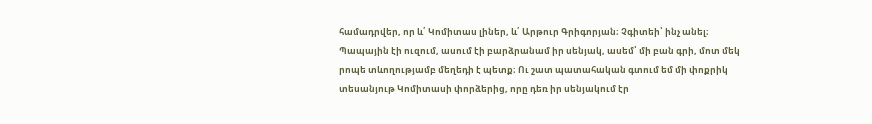համադրվեր, որ և՛ Կոմիտաս լիներ, և՛ Արթուր Գրիգորյան։ Չգիտեի՝ ինչ անել։ Պապային էի ուզում, ասում էի բարձրանամ իր սենյակ, ասեմ՝ մի բան գրի, մոտ մեկ րոպե տևողությամբ մեղեդի է պետք։ Ու շատ պատահական գտում եմ մի փոքրիկ տեսանյութ Կոմիտասի փորձերից, որը դեռ իր սենյակում էր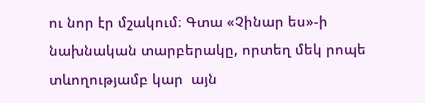ու նոր էր մշակում։ Գտա «Չինար ես»-ի նախնական տարբերակը, որտեղ մեկ րոպե տևողությամբ կար  այն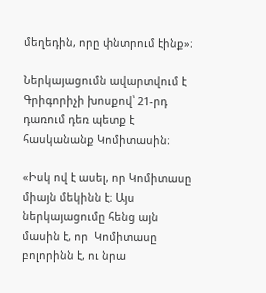մեղեդին, որը փնտրում էինք»։

Ներկայացումն ավարտվում է Գրիգորիչի խոսքով՝ 21-րդ դառում դեռ պետք է հասկանանք Կոմիտասին։

«Իսկ ով է ասել, որ Կոմիտասը միայն մեկինն է։ Այս ներկայացումը հենց այն մասին է, որ  Կոմիտասը բոլորինն է, ու նրա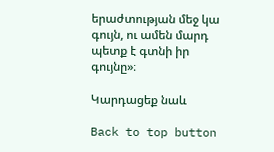երաժտության մեջ կա գույն, ու ամեն մարդ պետք է գտնի իր գույնը»։

Կարդացեք նաև

Back to top button